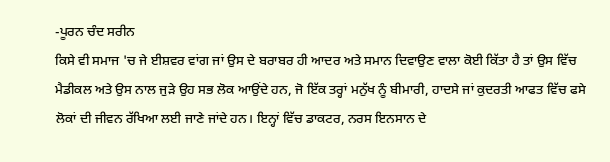-ਪੂਰਨ ਚੰਦ ਸਰੀਨ
ਕਿਸੇ ਵੀ ਸਮਾਜ 'ਚ ਜੇ ਈਸ਼ਵਰ ਵਾਂਗ ਜਾਂ ਉਸ ਦੇ ਬਰਾਬਰ ਹੀ ਆਦਰ ਅਤੇ ਸਮਾਨ ਦਿਵਾਉਣ ਵਾਲਾ ਕੋਈ ਕਿੱਤਾ ਹੈ ਤਾਂ ਉਸ ਵਿੱਚ ਮੈਡੀਕਲ ਅਤੇ ਉਸ ਨਾਲ ਜੁੜੇ ਉਹ ਸਭ ਲੋਕ ਆਉਂਦੇ ਹਨ, ਜੋ ਇੱਕ ਤਰ੍ਹਾਂ ਮਨੁੱਖ ਨੂੰ ਬੀਮਾਰੀ, ਹਾਦਸੇ ਜਾਂ ਕੁਦਰਤੀ ਆਫਤ ਵਿੱਚ ਫਸੇ ਲੋਕਾਂ ਦੀ ਜੀਵਨ ਰੱਖਿਆ ਲਈ ਜਾਣੇ ਜਾਂਦੇ ਹਨ। ਇਨ੍ਹਾਂ ਵਿੱਚ ਡਾਕਟਰ, ਨਰਸ ਇਨਸਾਨ ਦੇ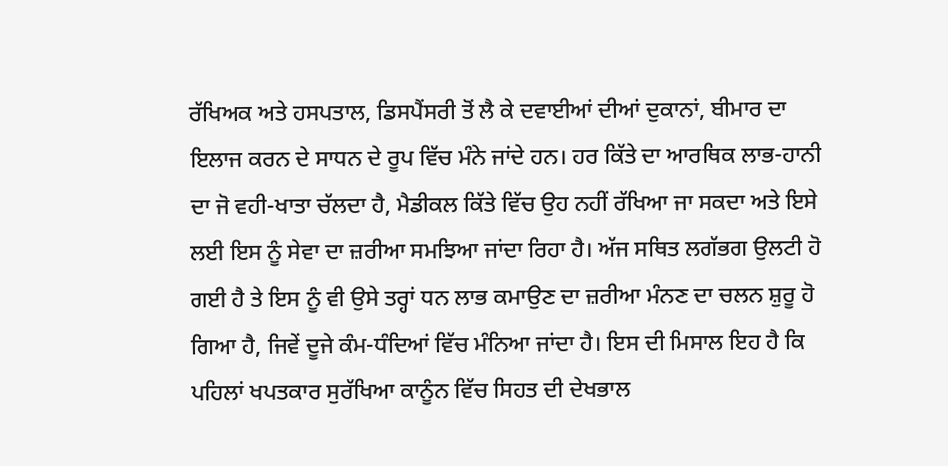ਰੱਖਿਅਕ ਅਤੇ ਹਸਪਤਾਲ, ਡਿਸਪੈਂਸਰੀ ਤੋਂ ਲੈ ਕੇ ਦਵਾਈਆਂ ਦੀਆਂ ਦੁਕਾਨਾਂ, ਬੀਮਾਰ ਦਾ ਇਲਾਜ ਕਰਨ ਦੇ ਸਾਧਨ ਦੇ ਰੂਪ ਵਿੱਚ ਮੰਨੇ ਜਾਂਦੇ ਹਨ। ਹਰ ਕਿੱਤੇ ਦਾ ਆਰਥਿਕ ਲਾਭ-ਹਾਨੀ ਦਾ ਜੋ ਵਹੀ-ਖਾਤਾ ਚੱਲਦਾ ਹੈ, ਮੈਡੀਕਲ ਕਿੱਤੇ ਵਿੱਚ ਉਹ ਨਹੀਂ ਰੱਖਿਆ ਜਾ ਸਕਦਾ ਅਤੇ ਇਸੇ ਲਈ ਇਸ ਨੂੰ ਸੇਵਾ ਦਾ ਜ਼ਰੀਆ ਸਮਝਿਆ ਜਾਂਦਾ ਰਿਹਾ ਹੈ। ਅੱਜ ਸਥਿਤ ਲਗੱਭਗ ਉਲਟੀ ਹੋ ਗਈ ਹੈ ਤੇ ਇਸ ਨੂੰ ਵੀ ਉਸੇ ਤਰ੍ਹਾਂ ਧਨ ਲਾਭ ਕਮਾਉਣ ਦਾ ਜ਼ਰੀਆ ਮੰਨਣ ਦਾ ਚਲਨ ਸ਼ੁਰੂ ਹੋ ਗਿਆ ਹੈ, ਜਿਵੇਂ ਦੂਜੇ ਕੰਮ-ਧੰਦਿਆਂ ਵਿੱਚ ਮੰਨਿਆ ਜਾਂਦਾ ਹੈ। ਇਸ ਦੀ ਮਿਸਾਲ ਇਹ ਹੈ ਕਿ ਪਹਿਲਾਂ ਖਪਤਕਾਰ ਸੁਰੱਖਿਆ ਕਾਨੂੰਨ ਵਿੱਚ ਸਿਹਤ ਦੀ ਦੇਖਭਾਲ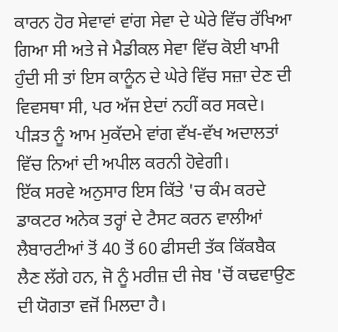ਕਾਰਨ ਹੋਰ ਸੇਵਾਵਾਂ ਵਾਂਗ ਸੇਵਾ ਦੇ ਘੇਰੇ ਵਿੱਚ ਰੱਖਿਆ ਗਿਆ ਸੀ ਅਤੇ ਜੇ ਮੈਡੀਕਲ ਸੇਵਾ ਵਿੱਚ ਕੋਈ ਖਾਮੀ ਹੁੰਦੀ ਸੀ ਤਾਂ ਇਸ ਕਾਨੂੰਨ ਦੇ ਘੇਰੇ ਵਿੱਚ ਸਜ਼ਾ ਦੇਣ ਦੀ ਵਿਵਸਥਾ ਸੀ, ਪਰ ਅੱਜ ਏਦਾਂ ਨਹੀਂ ਕਰ ਸਕਦੇ। ਪੀੜਤ ਨੂੰ ਆਮ ਮੁਕੱਦਮੇ ਵਾਂਗ ਵੱਖ-ਵੱਖ ਅਦਾਲਤਾਂ ਵਿੱਚ ਨਿਆਂ ਦੀ ਅਪੀਲ ਕਰਨੀ ਹੋਵੇਗੀ।
ਇੱਕ ਸਰਵੇ ਅਨੁਸਾਰ ਇਸ ਕਿੱਤੇ 'ਚ ਕੰਮ ਕਰਦੇ ਡਾਕਟਰ ਅਨੇਕ ਤਰ੍ਹਾਂ ਦੇ ਟੈਸਟ ਕਰਨ ਵਾਲੀਆਂ ਲੈਬਾਰਟੀਆਂ ਤੋਂ 40 ਤੋਂ 60 ਫੀਸਦੀ ਤੱਕ ਕਿੱਕਬੈਕ ਲੈਣ ਲੱਗੇ ਹਨ, ਜੋ ਨੂੰ ਮਰੀਜ਼ ਦੀ ਜੇਬ 'ਚੋਂ ਕਢਵਾਉਣ ਦੀ ਯੋਗਤਾ ਵਜੋਂ ਮਿਲਦਾ ਹੈ।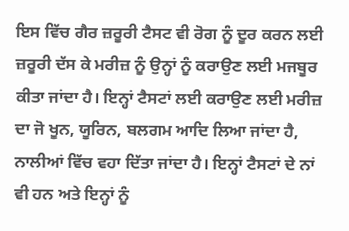ਇਸ ਵਿੱਚ ਗੈਰ ਜ਼ਰੂਰੀ ਟੈਸਟ ਵੀ ਰੋਗ ਨੂੰ ਦੂਰ ਕਰਨ ਲਈ ਜ਼ਰੂਰੀ ਦੱਸ ਕੇ ਮਰੀਜ਼ ਨੂੰ ਉਨ੍ਹਾਂ ਨੂੰ ਕਰਾਉਣ ਲਈ ਮਜਬੂਰ ਕੀਤਾ ਜਾਂਦਾ ਹੈ। ਇਨ੍ਹਾਂ ਟੈਸਟਾਂ ਲਈ ਕਰਾਉਣ ਲਈ ਮਰੀਜ਼ ਦਾ ਜੋ ਖੂਨ, ਯੂਰਿਨ, ਬਲਗਮ ਆਦਿ ਲਿਆ ਜਾਂਦਾ ਹੈ, ਨਾਲੀਆਂ ਵਿੱਚ ਵਹਾ ਦਿੱਤਾ ਜਾਂਦਾ ਹੈ। ਇਨ੍ਹਾਂ ਟੈਸਟਾਂ ਦੇ ਨਾਂ ਵੀ ਹਨ ਅਤੇ ਇਨ੍ਹਾਂ ਨੂੰ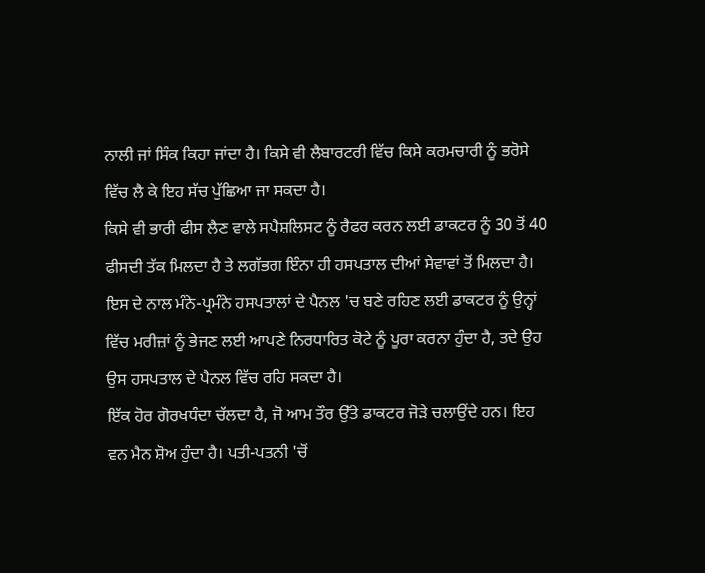ਨਾਲੀ ਜਾਂ ਸਿੰਕ ਕਿਹਾ ਜਾਂਦਾ ਹੈ। ਕਿਸੇ ਵੀ ਲੈਬਾਰਟਰੀ ਵਿੱਚ ਕਿਸੇ ਕਰਮਚਾਰੀ ਨੂੰ ਭਰੋਸੇ ਵਿੱਚ ਲੈ ਕੇ ਇਹ ਸੱਚ ਪੁੱਛਿਆ ਜਾ ਸਕਦਾ ਹੈ।
ਕਿਸੇ ਵੀ ਭਾਰੀ ਫੀਸ ਲੈਣ ਵਾਲੇ ਸਪੈਸ਼ਲਿਸਟ ਨੂੰ ਰੈਫਰ ਕਰਨ ਲਈ ਡਾਕਟਰ ਨੂੰ 30 ਤੋਂ 40 ਫੀਸਦੀ ਤੱਕ ਮਿਲਦਾ ਹੈ ਤੇ ਲਗੱਭਗ ਇੰਨਾ ਹੀ ਹਸਪਤਾਲ ਦੀਆਂ ਸੇਵਾਵਾਂ ਤੋਂ ਮਿਲਦਾ ਹੈ। ਇਸ ਦੇ ਨਾਲ ਮੰਨੇ-ਪ੍ਰਮੰਨੇ ਹਸਪਤਾਲਾਂ ਦੇ ਪੈਨਲ 'ਚ ਬਣੇ ਰਹਿਣ ਲਈ ਡਾਕਟਰ ਨੂੰ ਉਨ੍ਹਾਂ ਵਿੱਚ ਮਰੀਜ਼ਾਂ ਨੂੰ ਭੇਜਣ ਲਈ ਆਪਣੇ ਨਿਰਧਾਰਿਤ ਕੋਟੇ ਨੂੰ ਪੂਰਾ ਕਰਨਾ ਹੁੰਦਾ ਹੈ, ਤਦੇ ਉਹ ਉਸ ਹਸਪਤਾਲ ਦੇ ਪੈਨਲ ਵਿੱਚ ਰਹਿ ਸਕਦਾ ਹੈ।
ਇੱਕ ਹੋਰ ਗੋਰਖਧੰਦਾ ਚੱਲਦਾ ਹੈ, ਜੋ ਆਮ ਤੌਰ ਉੱਤੇ ਡਾਕਟਰ ਜੋੜੇ ਚਲਾਉਂਦੇ ਹਨ। ਇਹ ਵਨ ਮੈਨ ਸ਼ੋਅ ਹੁੰਦਾ ਹੈ। ਪਤੀ-ਪਤਨੀ 'ਚੋਂ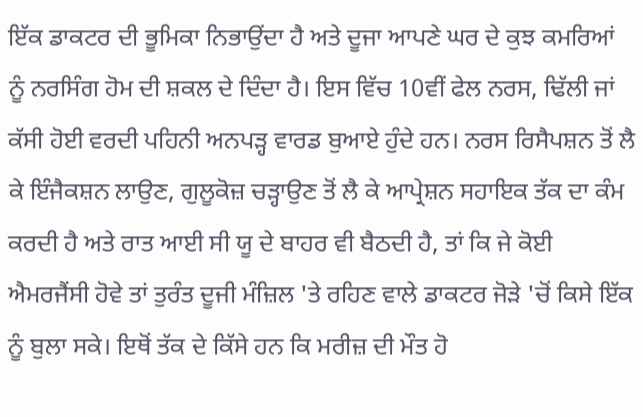ਇੱਕ ਡਾਕਟਰ ਦੀ ਭੂਮਿਕਾ ਨਿਭਾਉਂਦਾ ਹੈ ਅਤੇ ਦੂਜਾ ਆਪਣੇ ਘਰ ਦੇ ਕੁਝ ਕਮਰਿਆਂ ਨੂੰ ਨਰਸਿੰਗ ਹੋਮ ਦੀ ਸ਼ਕਲ ਦੇ ਦਿੰਦਾ ਹੈ। ਇਸ ਵਿੱਚ 10ਵੀਂ ਫੇਲ ਨਰਸ, ਢਿੱਲੀ ਜਾਂ ਕੱਸੀ ਹੋਈ ਵਰਦੀ ਪਹਿਨੀ ਅਨਪੜ੍ਹ ਵਾਰਡ ਬੁਆਏ ਹੁੰਦੇ ਹਨ। ਨਰਸ ਰਿਸੈਪਸ਼ਨ ਤੋਂ ਲੈ ਕੇ ਇੰਜੈਕਸ਼ਨ ਲਾਉਣ, ਗੁਲੂਕੋਜ਼ ਚੜ੍ਹਾਉਣ ਤੋਂ ਲੈ ਕੇ ਆਪ੍ਰੇਸ਼ਨ ਸਹਾਇਕ ਤੱਕ ਦਾ ਕੰਮ ਕਰਦੀ ਹੈ ਅਤੇ ਰਾਤ ਆਈ ਸੀ ਯੂ ਦੇ ਬਾਹਰ ਵੀ ਬੈਠਦੀ ਹੈ, ਤਾਂ ਕਿ ਜੇ ਕੋਈ ਐਮਰਜੈਂਸੀ ਹੋਵੇ ਤਾਂ ਤੁਰੰਤ ਦੂਜੀ ਮੰਜ਼ਿਲ 'ਤੇ ਰਹਿਣ ਵਾਲੇ ਡਾਕਟਰ ਜੋੜੇ 'ਚੋਂ ਕਿਸੇ ਇੱਕ ਨੂੰ ਬੁਲਾ ਸਕੇ। ਇਥੋਂ ਤੱਕ ਦੇ ਕਿੱਸੇ ਹਨ ਕਿ ਮਰੀਜ਼ ਦੀ ਮੌਤ ਹੋ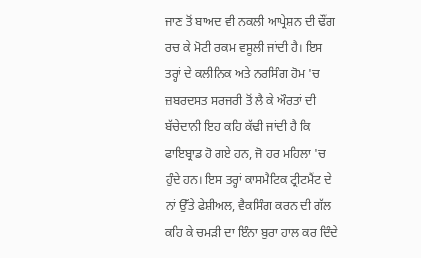ਜਾਣ ਤੋਂ ਬਾਅਦ ਵੀ ਨਕਲੀ ਆਪ੍ਰੇਸ਼ਨ ਦੀ ਢੌਂਗ ਰਚ ਕੇ ਮੋਟੀ ਰਕਮ ਵਸੂਲੀ ਜਾਂਦੀ ਹੈ। ਇਸ ਤਰ੍ਹਾਂ ਦੇ ਕਲੀਨਿਕ ਅਤੇ ਨਰਸਿੰਗ ਹੋਮ 'ਚ ਜ਼ਬਰਦਸਤ ਸਰਜਰੀ ਤੋਂ ਲੈ ਕੇ ਔਰਤਾਂ ਦੀ ਬੱਚੇਦਾਨੀ ਇਹ ਕਹਿ ਕੱਢੀ ਜਾਂਦੀ ਹੈ ਕਿ ਫਾਇਬ੍ਰਾਡ ਹੋ ਗਏ ਹਨ, ਜੋ ਹਰ ਮਹਿਲਾ 'ਚ ਹੁੰਦੇ ਹਨ। ਇਸ ਤਰ੍ਹਾਂ ਕਾਸਮੈਟਿਕ ਟ੍ਰੀਟਮੈਂਟ ਦੇ ਨਾਂ ਉੱਤੇ ਫੇਸ਼ੀਅਲ, ਵੈਕਸਿੰਗ ਕਰਨ ਦੀ ਗੱਲ ਕਹਿ ਕੇ ਚਮੜੀ ਦਾ ਇੰਨਾ ਬੁਰਾ ਹਾਲ ਕਰ ਦਿੰਦੇ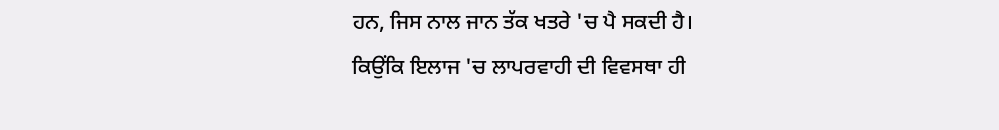ਹਨ, ਜਿਸ ਨਾਲ ਜਾਨ ਤੱਕ ਖਤਰੇ 'ਚ ਪੈ ਸਕਦੀ ਹੈ।
ਕਿਉਂਕਿ ਇਲਾਜ 'ਚ ਲਾਪਰਵਾਹੀ ਦੀ ਵਿਵਸਥਾ ਹੀ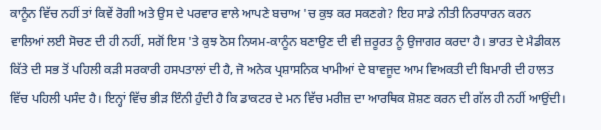ਕਾਨੂੰਨ ਵਿੱਚ ਨਹੀਂ ਤਾਂ ਕਿਵੇਂ ਰੋਗੀ ਅਤੇ ਉਸ ਦੇ ਪਰਵਾਰ ਵਾਲੇ ਆਪਣੇ ਬਚਾਅ 'ਚ ਕੁਝ ਕਰ ਸਕਣਗੇ? ਇਹ ਸਾਡੇ ਨੀਤੀ ਨਿਰਧਾਰਨ ਕਰਨ ਵਾਲਿਆਂ ਲਈ ਸੋਚਣ ਦੀ ਹੀ ਨਹੀਂ, ਸਗੋਂ ਇਸ 'ਤੇ ਕੁਝ ਠੋਸ ਨਿਯਮ-ਕਾਨੂੰਨ ਬਣਾਉਣ ਦੀ ਵੀ ਜ਼ਰੂਰਤ ਨੂੰ ਉਜਾਗਰ ਕਰਦਾ ਹੈ। ਭਾਰਤ ਦੇ ਮੈਡੀਕਲ ਕਿੱਤੇ ਦੀ ਸਭ ਤੋਂ ਪਹਿਲੀ ਕੜੀ ਸਰਕਾਰੀ ਹਸਪਤਾਲਾਂ ਦੀ ਹੈ, ਜੋ ਅਨੇਕ ਪ੍ਰਸ਼ਾਸਨਿਕ ਖਾਮੀਆਂ ਦੇ ਬਾਵਜੂਦ ਆਮ ਵਿਅਕਤੀ ਦੀ ਬਿਮਾਰੀ ਦੀ ਹਾਲਤ ਵਿੱਚ ਪਹਿਲੀ ਪਸੰਦ ਹੈ। ਇਨ੍ਹਾਂ ਵਿੱਚ ਭੀੜ ਇੰਨੀ ਹੁੰਦੀ ਹੈ ਕਿ ਡਾਕਟਰ ਦੇ ਮਨ ਵਿੱਚ ਮਰੀਜ਼ ਦਾ ਆਰਥਿਕ ਸ਼ੋਸ਼ਣ ਕਰਨ ਦੀ ਗੱਲ ਹੀ ਨਹੀਂ ਆਉਂਦੀ।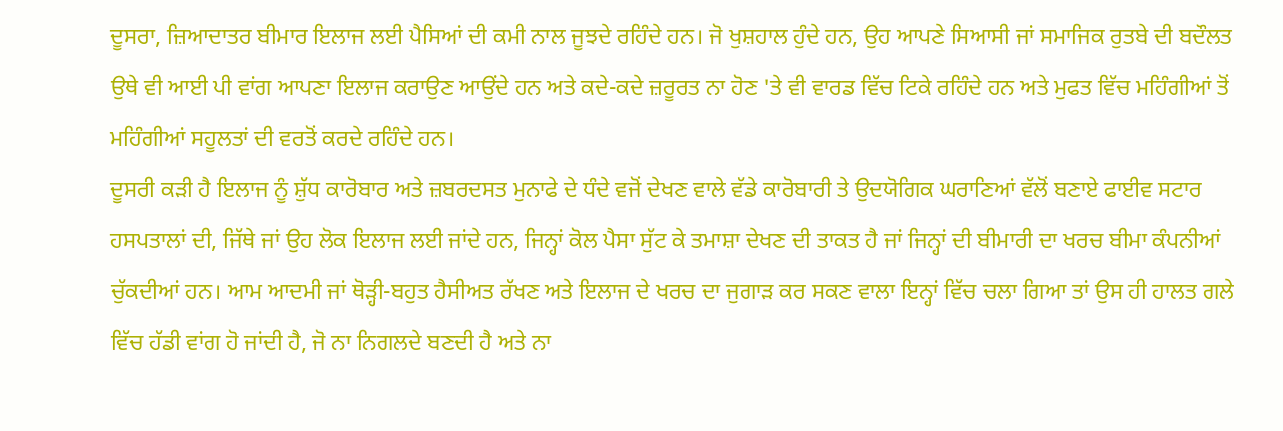ਦੂਸਰਾ, ਜ਼ਿਆਦਾਤਰ ਬੀਮਾਰ ਇਲਾਜ ਲਈ ਪੈਸਿਆਂ ਦੀ ਕਮੀ ਨਾਲ ਜੂਝਦੇ ਰਹਿੰਦੇ ਹਨ। ਜੋ ਖੁਸ਼ਹਾਲ ਹੁੰਦੇ ਹਨ, ਉਹ ਆਪਣੇ ਸਿਆਸੀ ਜਾਂ ਸਮਾਜਿਕ ਰੁਤਬੇ ਦੀ ਬਦੌਲਤ ਉਥੇ ਵੀ ਆਈ ਪੀ ਵਾਂਗ ਆਪਣਾ ਇਲਾਜ ਕਰਾਉਣ ਆਉਂਦੇ ਹਨ ਅਤੇ ਕਦੇ-ਕਦੇ ਜ਼ਰੂਰਤ ਨਾ ਹੋਣ 'ਤੇ ਵੀ ਵਾਰਡ ਵਿੱਚ ਟਿਕੇ ਰਹਿੰਦੇ ਹਨ ਅਤੇ ਮੁਫਤ ਵਿੱਚ ਮਹਿੰਗੀਆਂ ਤੋਂ ਮਹਿੰਗੀਆਂ ਸਹੂਲਤਾਂ ਦੀ ਵਰਤੋਂ ਕਰਦੇ ਰਹਿੰਦੇ ਹਨ।
ਦੂਸਰੀ ਕੜੀ ਹੈ ਇਲਾਜ ਨੂੰ ਸ਼ੁੱਧ ਕਾਰੋਬਾਰ ਅਤੇ ਜ਼ਬਰਦਸਤ ਮੁਨਾਫੇ ਦੇ ਧੰਦੇ ਵਜੋਂ ਦੇਖਣ ਵਾਲੇ ਵੱਡੇ ਕਾਰੋਬਾਰੀ ਤੇ ਉਦਯੋਗਿਕ ਘਰਾਣਿਆਂ ਵੱਲੋਂ ਬਣਾਏ ਫਾਈਵ ਸਟਾਰ ਹਸਪਤਾਲਾਂ ਦੀ, ਜਿੱਥੇ ਜਾਂ ਉਹ ਲੋਕ ਇਲਾਜ ਲਈ ਜਾਂਦੇ ਹਨ, ਜਿਨ੍ਹਾਂ ਕੋਲ ਪੈਸਾ ਸੁੱਟ ਕੇ ਤਮਾਸ਼ਾ ਦੇਖਣ ਦੀ ਤਾਕਤ ਹੈ ਜਾਂ ਜਿਨ੍ਹਾਂ ਦੀ ਬੀਮਾਰੀ ਦਾ ਖਰਚ ਬੀਮਾ ਕੰਪਨੀਆਂ ਚੁੱਕਦੀਆਂ ਹਨ। ਆਮ ਆਦਮੀ ਜਾਂ ਥੋੜ੍ਹੀ-ਬਹੁਤ ਹੈਸੀਅਤ ਰੱਖਣ ਅਤੇ ਇਲਾਜ ਦੇ ਖਰਚ ਦਾ ਜੁਗਾੜ ਕਰ ਸਕਣ ਵਾਲਾ ਇਨ੍ਹਾਂ ਵਿੱਚ ਚਲਾ ਗਿਆ ਤਾਂ ਉਸ ਹੀ ਹਾਲਤ ਗਲੇ ਵਿੱਚ ਹੱਡੀ ਵਾਂਗ ਹੋ ਜਾਂਦੀ ਹੈ, ਜੋ ਨਾ ਨਿਗਲਦੇ ਬਣਦੀ ਹੈ ਅਤੇ ਨਾ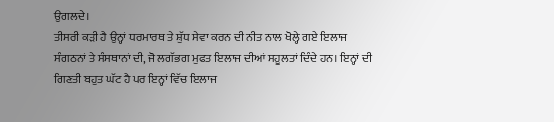ਉਗਲਦੇ।
ਤੀਸਰੀ ਕੜੀ ਹੈ ਉਨ੍ਹਾਂ ਧਰਮਾਰਥ ਤੇ ਸ਼ੁੱਧ ਸੇਵਾ ਕਰਨ ਦੀ ਨੀਤ ਨਾਲ ਖੋਲ੍ਹੇ ਗਏ ਇਲਾਜ ਸੰਗਠਨਾਂ ਤੇ ਸੰਸਥਾਨਾਂ ਦੀ, ਜੋ ਲਗੱਭਗ ਮੁਫਤ ਇਲਾਜ ਦੀਆਂ ਸਹੂਲਤਾਂ ਦਿੰਦੇ ਹਨ। ਇਨ੍ਹਾਂ ਦੀ ਗਿਣਤੀ ਬਹੁਤ ਘੱਟ ਹੈ ਪਰ ਇਨ੍ਹਾਂ ਵਿੱਚ ਇਲਾਜ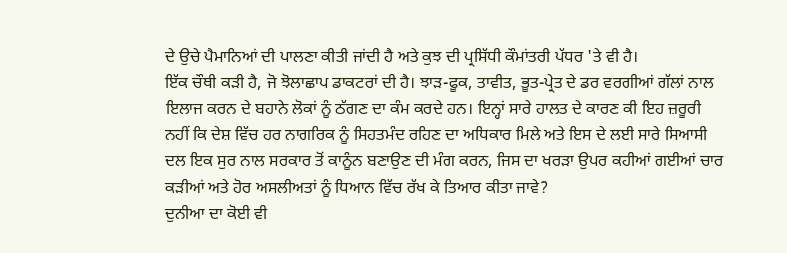ਦੇ ਉਚੇ ਪੈਮਾਨਿਆਂ ਦੀ ਪਾਲਣਾ ਕੀਤੀ ਜਾਂਦੀ ਹੈ ਅਤੇ ਕੁਝ ਦੀ ਪ੍ਰਸਿੱਧੀ ਕੌਮਾਂਤਰੀ ਪੱਧਰ 'ਤੇ ਵੀ ਹੈ।
ਇੱਕ ਚੌਥੀ ਕੜੀ ਹੈ, ਜੋ ਝੋਲਾਛਾਪ ਡਾਕਟਰਾਂ ਦੀ ਹੈ। ਝਾੜ-ਫੂਕ, ਤਾਵੀਤ, ਭੂਤ-ਪ੍ਰੇਤ ਦੇ ਡਰ ਵਰਗੀਆਂ ਗੱਲਾਂ ਨਾਲ ਇਲਾਜ ਕਰਨ ਦੇ ਬਹਾਨੇ ਲੋਕਾਂ ਨੂੰ ਠੱਗਣ ਦਾ ਕੰਮ ਕਰਦੇ ਹਨ। ਇਨ੍ਹਾਂ ਸਾਰੇ ਹਾਲਤ ਦੇ ਕਾਰਣ ਕੀ ਇਹ ਜ਼ਰੂਰੀ ਨਹੀਂ ਕਿ ਦੇਸ਼ ਵਿੱਚ ਹਰ ਨਾਗਰਿਕ ਨੂੰ ਸਿਹਤਮੰਦ ਰਹਿਣ ਦਾ ਅਧਿਕਾਰ ਮਿਲੇ ਅਤੇ ਇਸ ਦੇ ਲਈ ਸਾਰੇ ਸਿਆਸੀ ਦਲ ਇਕ ਸੁਰ ਨਾਲ ਸਰਕਾਰ ਤੋਂ ਕਾਨੂੰਨ ਬਣਾਉਣ ਦੀ ਮੰਗ ਕਰਨ, ਜਿਸ ਦਾ ਖਰੜਾ ਉਪਰ ਕਹੀਆਂ ਗਈਆਂ ਚਾਰ ਕੜੀਆਂ ਅਤੇ ਹੋਰ ਅਸਲੀਅਤਾਂ ਨੂੰ ਧਿਆਨ ਵਿੱਚ ਰੱਖ ਕੇ ਤਿਆਰ ਕੀਤਾ ਜਾਵੇ?
ਦੁਨੀਆ ਦਾ ਕੋਈ ਵੀ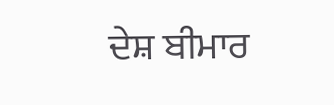ਦੇਸ਼ ਬੀਮਾਰ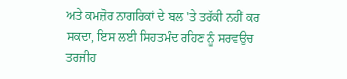ਅਤੇ ਕਮਜ਼ੋਰ ਨਾਗਰਿਕਾਂ ਦੇ ਬਲ 'ਤੇ ਤਰੱਕੀ ਨਹੀਂ ਕਰ ਸਕਦਾ, ਇਸ ਲਈ ਸਿਹਤਮੰਦ ਰਹਿਣ ਨੂੰ ਸਰਵਉਚ ਤਰਜੀਹ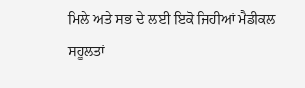ਮਿਲੇ ਅਤੇ ਸਭ ਦੇ ਲਈ ਇਕੋ ਜਿਹੀਆਂ ਮੈਡੀਕਲ ਸਹੂਲਤਾਂ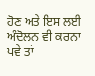ਹੋਣ ਅਤੇ ਇਸ ਲਈ ਅੰਦੋਲਨ ਵੀ ਕਰਨਾ ਪਵੇ ਤਾਂ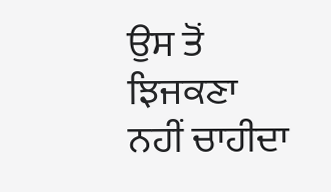ਉਸ ਤੋਂ ਝਿਜਕਣਾ ਨਹੀਂ ਚਾਹੀਦਾ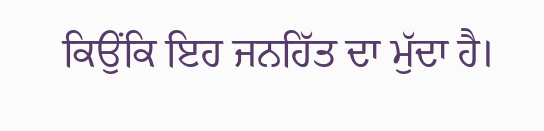ਕਿਉਂਕਿ ਇਹ ਜਨਹਿੱਤ ਦਾ ਮੁੱਦਾ ਹੈ।